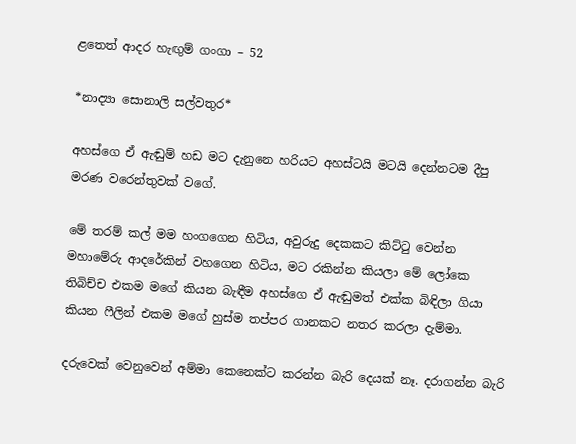ළතෙත් ආදර හැඟුම් ගංගා – 52

*නාද්‍යා සොනාලි සල්වතුර*

අහස්ගෙ ඒ ඇඬුම් හඩ මට දැනුනෙ හරියට අහස්ටයි මටයි දෙන්නටම දීපු මරණ වරෙන්තුවක් වගේ.

මේ තරම් කල් මම හංගගෙන හිටිය, අවුරුදු දෙකකට කිට්ටු වෙන්න මහාමේරු ආදරේකින් වහගෙන හිටිය, මට රකින්න කියලා මේ ලෝකෙ තිබිච්ච එකම මගේ කියන බැඳීම අහස්ගෙ ඒ ඇඬුමත් එක්ක බිඳිලා ගියා කියන ෆීලින් එකම මගේ හුස්ම තප්පර ගානකට නතර කරලා දැම්මා.

දරුවෙක් වෙනුවෙන් අම්මා කෙනෙක්ට කරන්න බැරි දෙයක් නෑ. දරාගන්න බැරි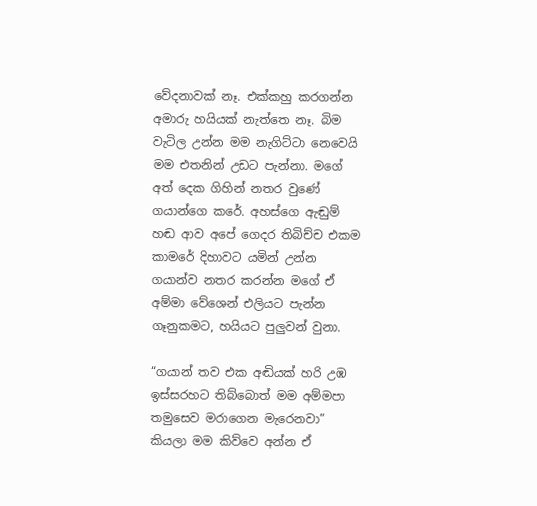වේදනාවක් නෑ. එක්කහු කරගන්න අමාරු හයියක් නැත්තෙ නෑ. බිම වැටිල උන්න මම නැගිට්ටා නෙවෙයි මම එතනින් උඩට පැන්නා. මගේ අත් දෙක ගිහින් නතර වුණේ ගයාන්ගෙ කරේ. අහස්ගෙ ඇඬුම් හඬ ආව අපේ ගෙදර තිබිච්ච එකම කාමරේ දිහාවට යමින් උන්න ගයාන්ව නතර කරන්න මගේ ඒ අම්මා වේශෙන් එලියට පැන්න ගෑනුකමට, හයියට පුලුවන් වුනා.

“ගයාන් තව එක අඬියක් හරි උඹ ඉස්සරහට තිබ්බොත් මම අම්මපා තමුසෙව මරාගෙන මැරෙනවා” කියලා මම කිව්වෙ අන්න ඒ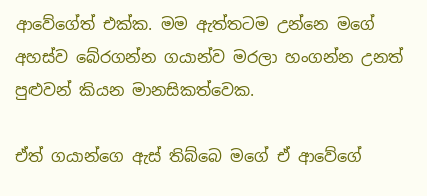ආවේගේත් එක්ක. මම ඇත්තටම උන්නෙ මගේ අහස්ව බේරගන්න ගයාන්ව මරලා හංගන්න උනත් පුළුවන් කියන මානසිකත්වෙක.

ඒත් ගයාන්ගෙ ඇස් තිබ්බෙ මගේ ඒ ආවේගේ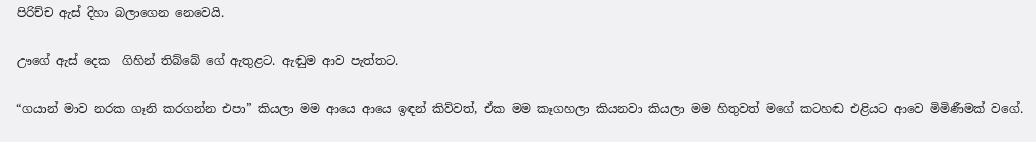පිරිච්ච ඇස් දිහා බලාගෙන නෙවෙයි.

ඌගේ ඇස් දෙක  ගිහින් තිබ්බේ ගේ ඇතුළට. ඇඬුම ආව පැත්තට.

“ගයාන් මාව නරක ගෑනි කරගන්න එපා” කියලා මම ආයෙ ආයෙ ඉඳන් කිව්වත්, ඒක මම කෑගහලා කියනවා කියලා මම හිතුවත් මගේ කටහඬ එළියට ආවෙ මිමිණීමක් වගේ.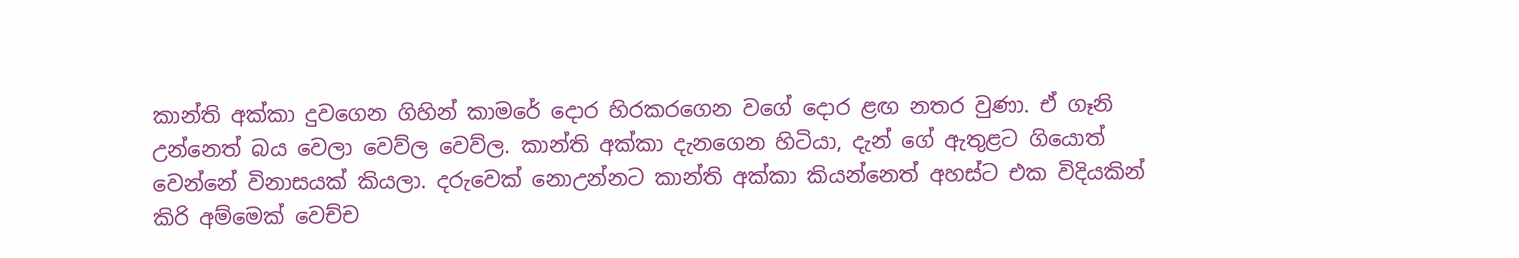කාන්ති අක්කා දුවගෙන ගිහින් කාමරේ දොර හිරකරගෙන වගේ දොර ළඟ නතර වුණා. ඒ ගෑනි උන්නෙත් බය වෙලා වෙව්ල වෙව්ල. කාන්ති අක්කා දැනගෙන හිටියා, දැන් ගේ ඇතුළට ගියොත් වෙන්නේ විනාසයක් කියලා. දරුවෙක් නොඋන්නට කාන්ති අක්කා කියන්නෙත් අහස්ට එක විදියකින් කිරි අම්මෙක් වෙච්ච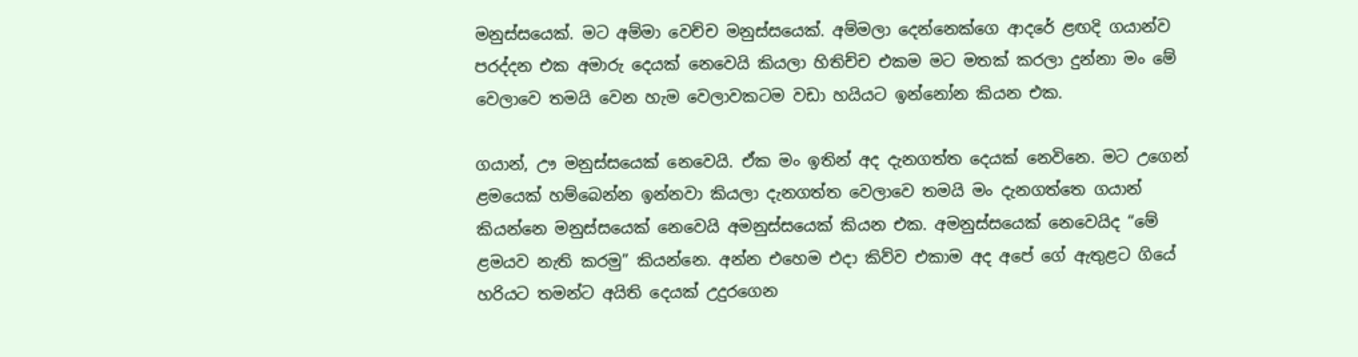මනුස්සයෙක්. මට අම්මා වෙච්ච මනුස්සයෙක්. අම්මලා දෙන්නෙක්ගෙ ආදරේ ළඟදි ගයාන්ව පරද්දන එක අමාරු දෙයක් නෙවෙයි කියලා හිතිච්ච එකම මට මතක් කරලා දුන්නා මං මේ වෙලාවෙ තමයි වෙන හැම වෙලාවකටම වඩා හයියට ඉන්නෝන කියන එක.

ගයාන්, ඌ මනුස්සයෙක් නෙවෙයි. ඒක මං ඉතින් අද දැනගත්ත දෙයක් නෙවිනෙ. මට උගෙන් ළමයෙක් හම්බෙන්න ඉන්නවා කියලා දැනගත්ත වෙලාවෙ තමයි මං දැනගත්තෙ ගයාන් කියන්නෙ මනුස්සයෙක් නෙවෙයි අමනුස්සයෙක් කියන එක. අමනුස්සයෙක් නෙවෙයිද “මේ ළමයව නැති කරමු” කියන්නෙ. අන්න එහෙම එදා කිව්ව එකාම අද අපේ ගේ ඇතුළට ගියේ හරියට තමන්ට අයිති දෙයක් උදුරගෙන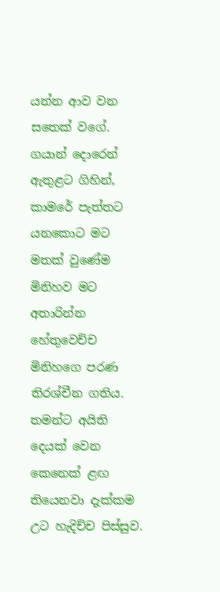යන්න ආව වන සතෙක් වගේ. ගයාන් දොරෙන් ඇතුළට ගිහින්, කාමරේ පැත්තට යනකොට මට මතක් වුණේම මිනිහව මට අතාරින්න හේතුවෙච්ච මිනිහගෙ පරණ තිරශ්චීන ගතිය. තමන්ට අයිති දෙයක් වෙන කෙනෙක් ළඟ තියෙනවා දැක්කම උට හැදිච්ච පිස්සුව.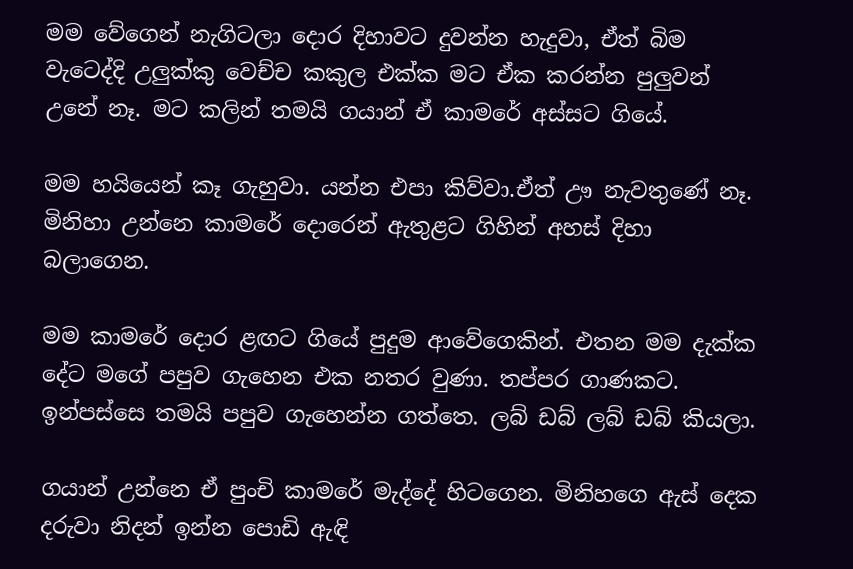මම වේගෙන් නැගිටලා දොර දිහාවට දුවන්න හැදුවා, ඒත් බිම වැටෙද්දි උලුක්කු වෙච්ච කකුල එක්ක මට ඒක කරන්න පුලුවන් උනේ නෑ. මට කලින් තමයි ගයාන් ඒ කාමරේ අස්සට ගියේ.

මම හයියෙන් කෑ ගැහුවා. යන්න එපා කිව්වා.ඒත් ඌ නැවතුණේ නෑ. මිනිහා උන්නෙ කාමරේ දොරෙන් ඇතුළට ගිහින් අහස් දිහා බලාගෙන.

මම කාමරේ දොර ළඟට ගියේ පුදුම ආවේගෙකින්. එතන මම දැක්ක දේට මගේ පපුව ගැහෙන එක නතර වුණා. තප්පර ගාණකට. ඉන්පස්සෙ තමයි පපුව ගැහෙන්න ගත්තෙ. ලබ් ඩබ් ලබ් ඩබ් කියලා.

ගයාන් උන්නෙ ඒ පුංචි කාමරේ මැද්දේ හිටගෙන. මිනිහගෙ ඇස් දෙක දරුවා නිදන් ඉන්න පොඩි ඇඳි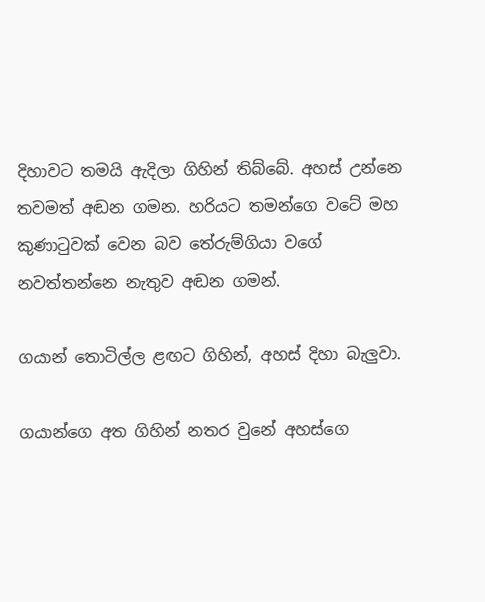දිහාවට තමයි ඇදිලා ගිහින් තිබ්බේ. අහස් උන්නෙ තවමත් අඬන ගමන. හරියට තමන්ගෙ වටේ මහ කුණාටුවක් වෙන බව තේරුම්ගියා වගේ නවත්තන්නෙ නැතුව අඬන ගමන්.

ගයාන් තොටිල්ල ළඟට ගිහින්, අහස් දිහා බැලුවා.

ගයාන්ගෙ අත ගිහින් නතර වුනේ අහස්ගෙ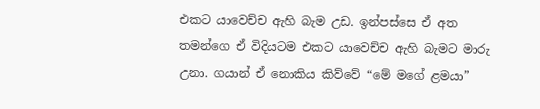එකට යාවෙච්ච ඇහි බැම උඩ. ඉන්පස්සෙ ඒ අත තමන්ගෙ ඒ විදියටම එකට යාවෙච්ච ඇහි බැමට මාරු උනා. ගයාන් ඒ නොකිය කිව්වේ “මේ මගේ ළමයා”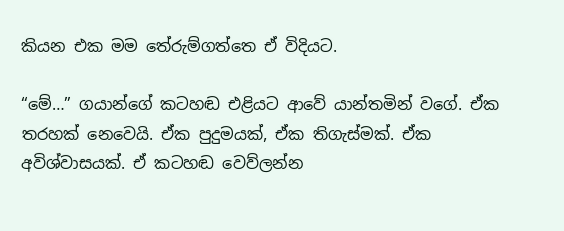කියන එක මම තේරුම්ගත්තෙ ඒ විදියට.

“මේ…” ගයාන්ගේ කටහඬ එළියට ආවේ යාන්තමින් වගේ. ඒක තරහක් නෙවෙයි. ඒක පුදුමයක්, ඒක තිගැස්මක්. ඒක අවිශ්වාසයක්. ඒ කටහඬ වෙව්ලන්න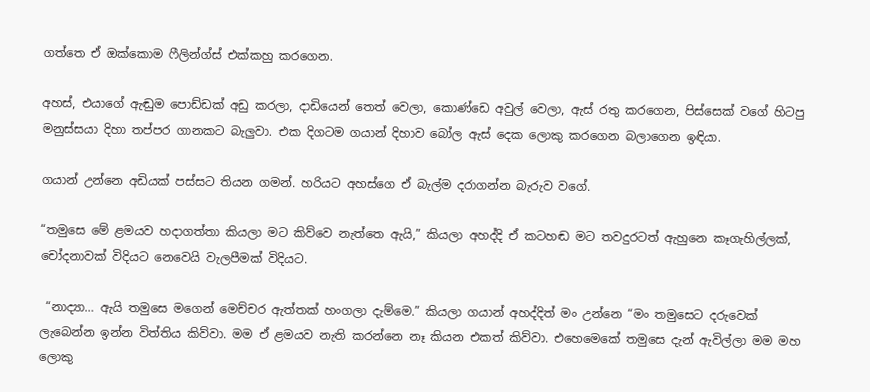ගත්තෙ ඒ ඔක්කොම ෆීලින්ග්ස් එක්කහු කරගෙන.

අහස්, එයාගේ ඇඬුම පොඩ්ඩක් අඩු කරලා, දාඩියෙන් තෙත් වෙලා, කොණ්ඩෙ අවුල් වෙලා, ඇස් රතු කරගෙන, පිස්සෙක් වගේ හිටපු මනුස්සයා දිහා තප්පර ගානකට බැලුවා. එක දිගටම ගයාන් දිහාව බෝල ඇස් දෙක ලොකු කරගෙන බලාගෙන ඉඳියා.

ගයාන් උන්නෙ අඩියක් පස්සට තියන ගමන්. හරියට අහස්ගෙ ඒ බැල්ම දරාගන්න බැරුව වගේ.

“තමුසෙ මේ ළමයව හදාගත්තා කියලා මට කිව්වෙ නැත්තෙ ඇයි,” කියලා අහද්දි ඒ කටහඬ මට තවදුරටත් ඇහුනෙ කෑගැහිල්ලක්, චෝදනාවක් විදියට නෙවෙයි වැලපීමක් විදියට.

 “නාද්‍යා… ඇයි තමුසෙ මගෙන් මෙච්චර ඇත්තක් හංගලා දැම්මෙ.” කියලා ගයාන් අහද්දිත් මං උන්නෙ “මං තමුසෙට දරුවෙක් ලැබෙන්න ඉන්න විත්තිය කිව්වා. මම ඒ ළමයව නැති කරන්නෙ නෑ කියන එකත් කිව්වා. එහෙමෙකේ තමුසෙ දැන් ඇවිල්ලා මම මහ ලොකු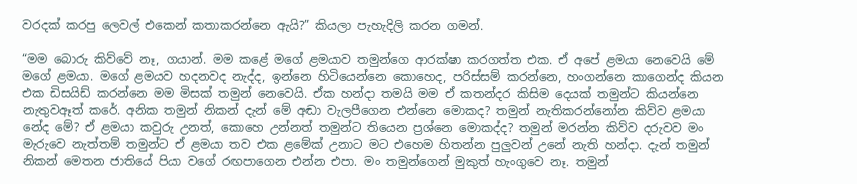වරදක් කරපු ලෙවල් එකෙන් කතාකරන්නෙ ඇයි?” කියලා පැහැදිලි කරන ගමන්.

“මම බොරු කිව්වේ නෑ, ගයාන්. මම කළේ මගේ ළමයාව තමුන්ගෙ ආරක්ෂා කරගත්ත එක. ඒ අපේ ළමයා නෙවෙයි මේ මගේ ළමයා. මගේ ළමයව හදනවද නැද්ද, ඉන්නෙ හිටියෙන්නෙ කොහෙද, පරිස්සම් කරන්නෙ, හංගන්නෙ කාගෙන්ද කියන එක ඩිසයිඩ් කරන්නෙ මම මිසක් තමුන් නෙවෙයි. ඒක හන්දා තමයි මම ඒ කතන්දර කිසිම දෙයක් තමුන්ට කියන්නෙ නැතුවඈත් කරේ. අනික තමුන් නිකන් දැන් මේ අඬා වැලපීගෙන එන්නෙ මොකද? තමුන් නැතිකරන්නෝන කිව්ව ළමයා නේද මේ? ඒ ළමයා කවුරු උනත්, කොහෙ උන්නත් තමුන්ට තියෙන ප්‍රශ්නෙ මොකද්ද? තමුන් මරන්න කිව්ව දරුවව මං මැරුවෙ නැත්තම් තමුන්ට ඒ ළමයා තව එක ළමේක් උනාට මට එහෙම හිතන්න පුලුවන් උනේ නැති හන්දා. දැන් තමුන් නිකන් මෙතන ජාතියේ පියා වගේ රඟපාගෙන එන්න එපා. මං තමුන්ගෙන් මුකුත් හැංගුවෙ නෑ. තමුන්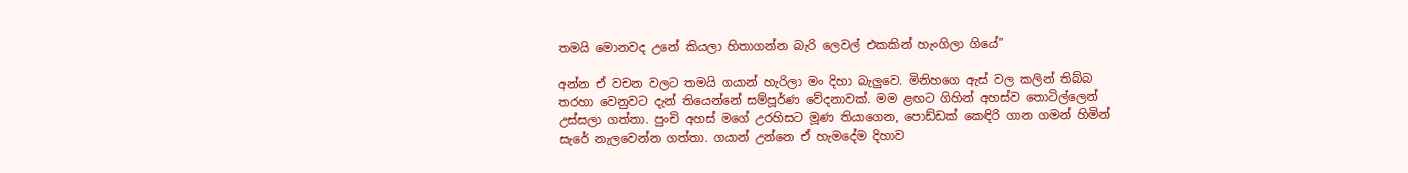තමයි මොනවද උනේ කියලා හිතාගන්න බැරි ලෙවල් එකකින් හැංගිලා ගියේ”

අන්න ඒ වචන වලට තමයි ගයාන් හැරිලා මං දිහා බැලුවෙ. මිනිහගෙ ඇස් වල කලින් තිබ්බ තරහා වෙනුවට දැන් තියෙන්නේ සම්පූර්ණ වේදනාවක්. මම ළඟට ගිහින් අහස්ව තොටිල්ලෙන් උස්සලා ගත්තා. පුංචි අහස් මගේ උරහිසට මූණ තියාගෙන, පොඩ්ඩක් කෙඳිරි ගාන ගමන් හිමින් සැරේ නැලවෙන්න ගත්තා. ගයාන් උන්නෙ ඒ හැමදේම දිහාව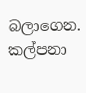බලාගෙන. කල්පනා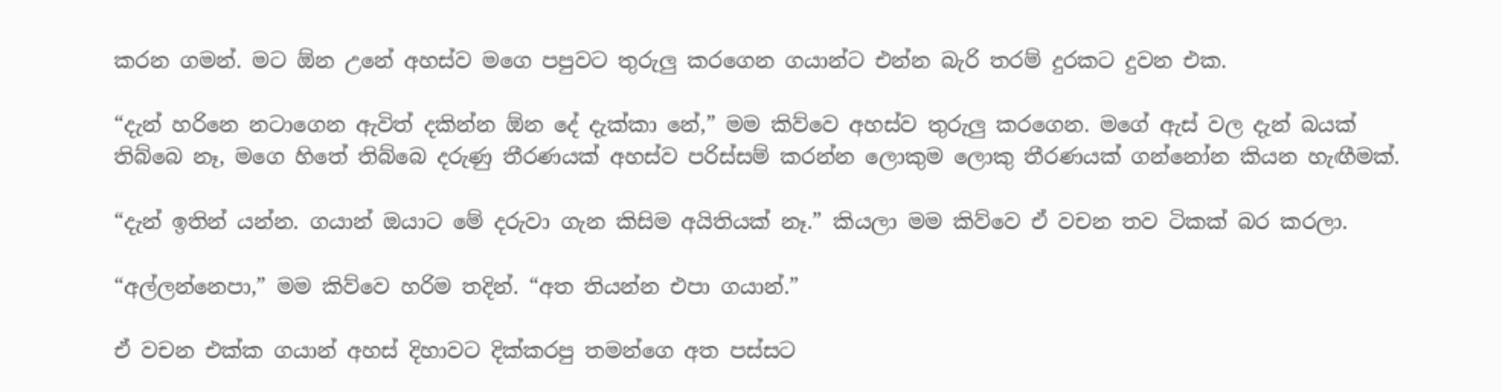කරන ගමන්. මට ඕන උනේ අහස්ව මගෙ පපුවට තුරුලු කරගෙන ගයාන්ට එන්න බැරි තරම් දුරකට දුවන එක.

“දැන් හරිනෙ නටාගෙන ඇවිත් දකින්න ඕන දේ දැක්කා නේ,” මම කිව්වෙ අහස්ව තුරුලු කරගෙන. මගේ ඇස් වල දැන් බයක් තිබ්බෙ නෑ, මගෙ හිතේ තිබ්බෙ දරුණු තීරණයක් අහස්ව පරිස්සම් කරන්න ලොකුම ලොකු තීරණයක් ගන්නෝන කියන හැඟීමක්.

“දැන් ඉතින් යන්න. ගයාන් ඔයාට මේ දරුවා ගැන කිසිම අයිතියක් නෑ.” කියලා මම කිව්වෙ ඒ වචන තව ටිකක් බර කරලා.

“අල්ලන්නෙපා,” මම කිව්වෙ හරිම තදින්. “අත තියන්න එපා ගයාන්.”

ඒ වචන එක්ක ගයාන් අහස් දිහාවට දික්කරපු තමන්ගෙ අත පස්සට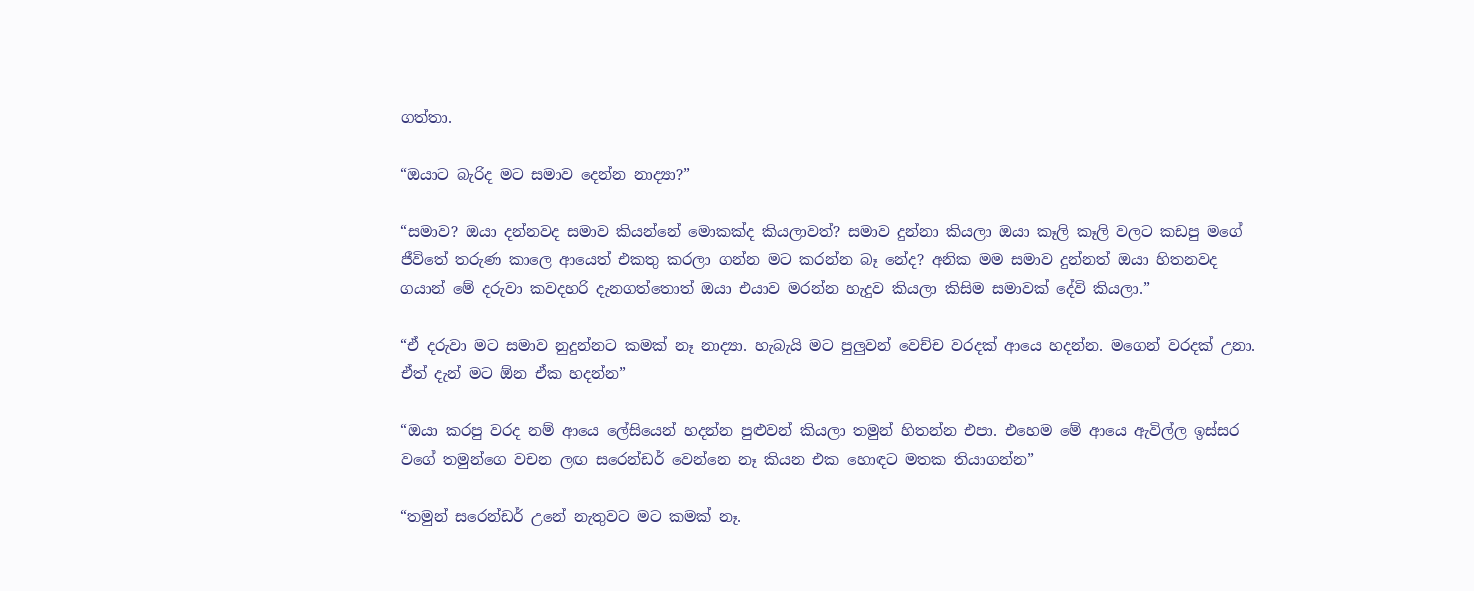ගත්තා.

“ඔයාට බැරිද මට සමාව දෙන්න නාද්‍යා?”

“සමාව? ඔයා දන්නවද සමාව කියන්නේ මොකක්ද කියලාවත්? සමාව දුන්නා කියලා ඔයා කෑලි කෑලි වලට කඩපු මගේ ජීවිතේ තරුණ කාලෙ ආයෙත් එකතු කරලා ගන්න මට කරන්න බෑ නේද? අනික මම සමාව දුන්නත් ඔයා හිතනවද ගයාන් මේ දරුවා කවදහරි දැනගත්තොත් ඔයා එයාව මරන්න හැදුව කියලා කිසිම සමාවක් දේවි කියලා.”

“ඒ දරුවා මට සමාව නුදුන්නට කමක් නෑ නාද්‍යා. හැබැයි මට පුලුවන් වෙච්ච වරදක් ආයෙ හදන්න. මගෙන් වරදක් උනා. ඒත් දැන් මට ඕන ඒක හදන්න”

“ඔයා කරපු වරද නම් ආයෙ ලේසියෙන් හදන්න පුළුවන් කියලා තමුන් හිතන්න එපා. එහෙම මේ ආයෙ ඇවිල්ල ඉස්සර වගේ තමුන්ගෙ වචන ලඟ සරෙන්ඩර් වෙන්නෙ නෑ කියන එක හොඳට මතක තියාගන්න”

“තමුන් සරෙන්ඩර් උනේ නැතුවට මට කමක් නෑ.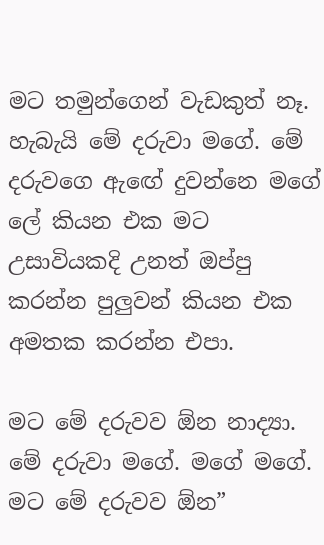මට තමුන්ගෙන් වැඩකුත් නෑ. හැබැයි මේ දරුවා මගේ. මේ දරුවගෙ ඇඟේ දුවන්නෙ මගේ ලේ කියන එක මට උසාවියකදි උනත් ඔප්පු කරන්න පුලුවන් කියන එක අමතක කරන්න එපා.

මට මේ දරුවව ඕන නාද්‍යා. මේ දරුවා මගේ. මගේ මගේ. මට මේ දරුවව ඕන”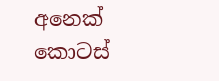අනෙක් කොටස්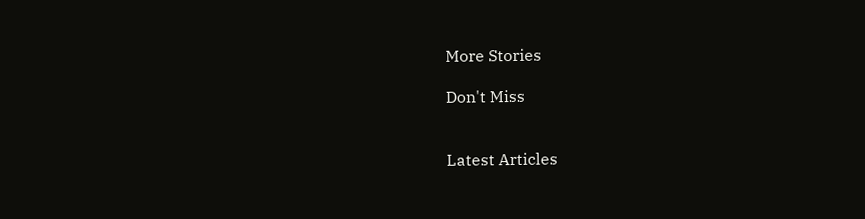More Stories

Don't Miss


Latest Articles